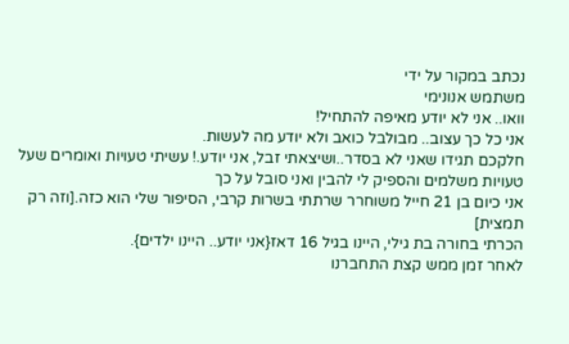נכתב במקור על ידי
משתמש אנונימי
וואו.. אני לא יודע מאיפה להתחיל!
אני כל כך עצוב.. מבולבל כואב ולא יודע מה לעשות.
חלקכם תגידו שאני לא בסדר..ושיצאתי זבל, אני יודע.! עשיתי טעויות ואומרים שעל טעויות משלמים והספיק לי להבין ואני סובל על כך
אני כיום בן 21 חייל משוחרר שרתתי בשרות קרבי, הסיפור שלי הוא כזה.[וזה רק תמצית]
הכרתי בחורה בת גילי, היינו בגיל 16 דאז{אני יודע.. היינו ילדים}.
לאחר זמן ממש קצת התחברנו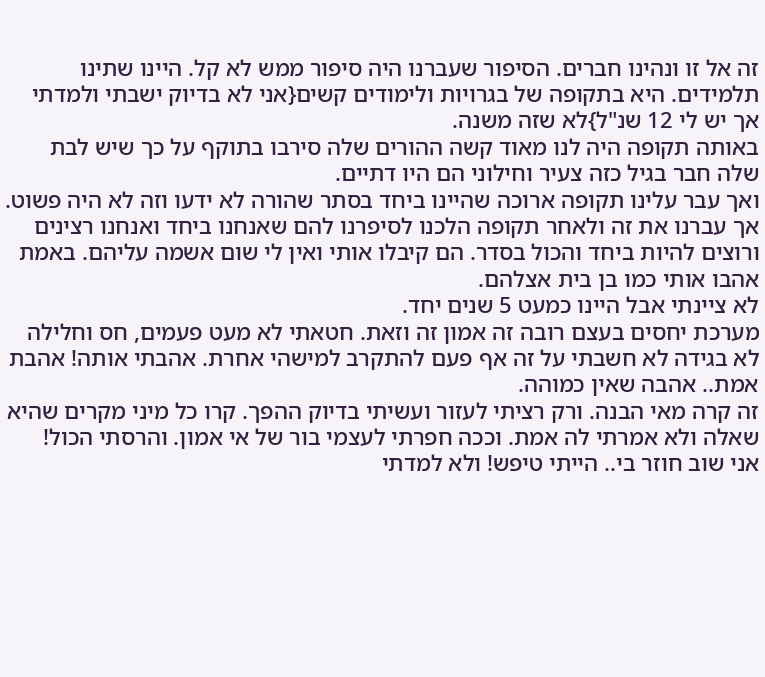זה אל זו ונהינו חברים. הסיפור שעברנו היה סיפור ממש לא קל. היינו שתינו תלמידים. היא בתקופה של בגרויות ולימודים קשים{אני לא בדיוק ישבתי ולמדתי אך יש לי 12 שנ"ל}לא שזה משנה.
באותה תקופה היה לנו מאוד קשה ההורים שלה סירבו בתוקף על כך שיש לבת שלה חבר בגיל כזה צעיר וחילוני הם היו דתיים.
ואך עבר עלינו תקופה ארוכה שהיינו ביחד בסתר שהורה לא ידעו וזה לא היה פשוט. אך עברנו את זה ולאחר תקופה הלכנו לסיפרנו להם שאנחנו ביחד ואנחנו רצינים ורוצים להיות ביחד והכול בסדר. הם קיבלו אותי ואין לי שום אשמה עליהם. באמת אהבו אותי כמו בן בית אצלהם.
לא ציינתי אבל היינו כמעט 5 שנים יחד.
מערכת יחסים בעצם רובה זה אמון זה וזאת. חטאתי לא מעט פעמים, חס וחלילה לא בגידה לא חשבתי על זה אף פעם להתקרב למישהי אחרת. אהבתי אותה! אהבת אמת.. אהבה שאין כמוהה.
זה קרה מאי הבנה. ורק רציתי לעזור ועשיתי בדיוק ההפך. קרו כל מיני מקרים שהיא שאלה ולא אמרתי לה אמת. וככה חפרתי לעצמי בור של אי אמון. והרסתי הכול!
אני שוב חוזר בי.. הייתי טיפש! ולא למדתי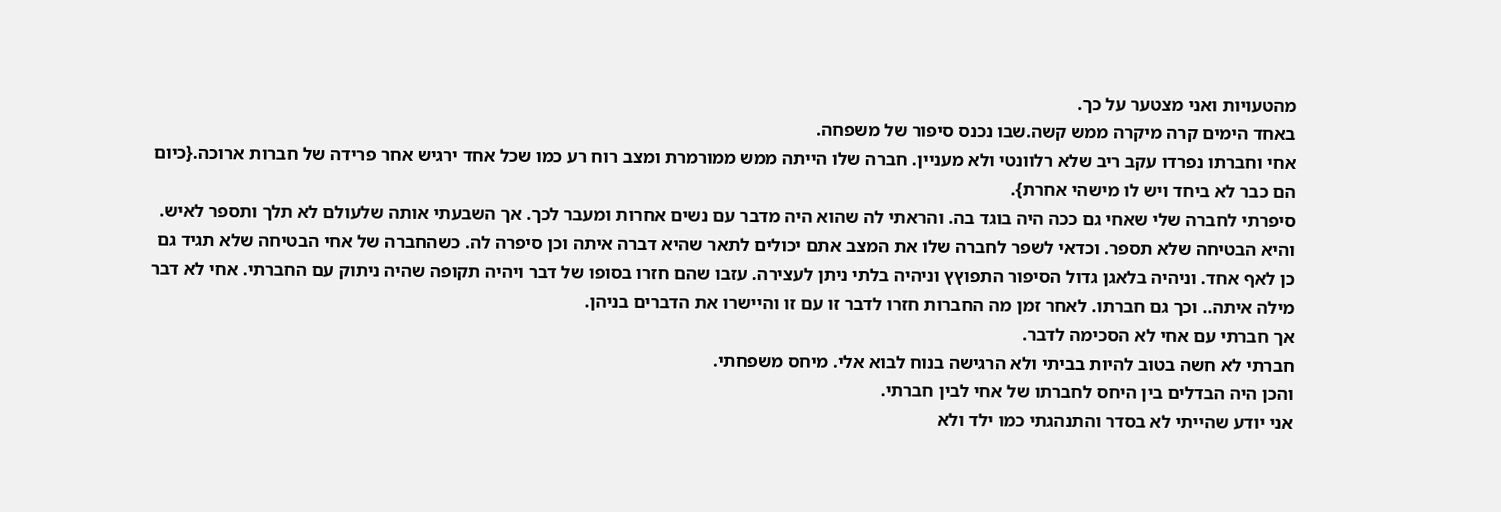מהטעויות ואני מצטער על כך.
באחד הימים קרה מיקרה ממש קשה.שבו נכנס סיפור של משפחה.
אחי וחברתו נפרדו עקב ריב שלא רלוונטי ולא מעניין. חברה שלו הייתה ממש ממורמרת ומצב רוח רע כמו שכל אחד ירגיש אחר פרידה של חברות ארוכה.{כיום הם כבר לא ביחד ויש לו מישהי אחרת}.
סיפרתי לחברה שלי שאחי גם ככה היה בוגד בה. והראתי לה שהוא היה מדבר עם נשים אחרות ומעבר לכך. אך השבעתי אותה שלעולם לא תלך ותספר לאיש. והיא הבטיחה שלא תספר. וכדאי לשפר לחברה שלו את המצב אתם יכולים לתאר שהיא דברה איתה וכן סיפרה לה. כשהחברה של אחי הבטיחה שלא תגיד גם כן לאף אחד. וניהיה בלאגן גדול הסיפור התפוץץ וניהיה בלתי ניתן לעצירה. עזבו שהם חזרו בסופו של דבר ויהיה תקופה שהיה ניתוק עם החברתי. אחי לא דבר מילה איתה.. וכך גם חברתו. לאחר זמן מה החברות חזרו לדבר זו עם זו והיישרו את הדברים בניהן.
אך חברתי עם אחי לא הסכימה לדבר.
חברתי לא חשה בטוב להיות בביתי ולא הרגישה בנוח לבוא אלי. מיחס משפחתי.
והכן היה הבדלים בין היחס לחברתו של אחי לבין חברתי.
אני יודע שהייתי לא בסדר והתנהגתי כמו ילד ולא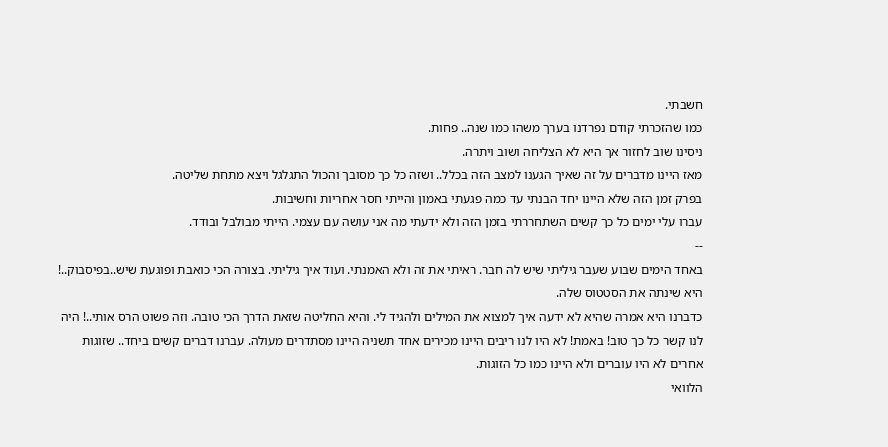חשבתי.
כמו שהזכרתי קודם נפרדנו בערך משהו כמו שנה.. פחות.
ניסינו שוב לחזור אך היא לא הצליחה ושוב ויתרה.
מאז היינו מדברים על זה שאיך הגענו למצב הזה בכלל.. ושזה כל כך מסובך והכול התגלגל ויצא מתחת שליטה.
בפרק זמן הזה שלא היינו יחד הבנתי עד כמה פגעתי באמון והייתי חסר אחריות וחשיבות.
עברו עלי ימים כל כך קשים השתחררתי בזמן הזה ולא ידעתי מה אני עושה עם עצמי. הייתי מבולבל ובודד.
--
באחד הימים שבוע שעבר גיליתי שיש לה חבר. ראיתי את זה ולא האמנתי. ועוד איך גיליתי. בצורה הכי כואבת ופוגעת שיש..בפיסבוק..! היא שינתה את הסטטוס שלה.
כדברנו היא אמרה שהיא לא ידעה איך למצוא את המילים ולהגיד לי. והיא החליטה שזאת הדרך הכי טובה. וזה פשוט הרס אותי..! היה לנו קשר כל כך טוב! באמת! לא היו לנו ריבים היינו מכירים אחד תשניה היינו מסתדרים מעולה. עברנו דברים קשים ביחד.. שזוגות אחרים לא היו עוברים ולא היינו כמו כל הזוגות.
הלוואי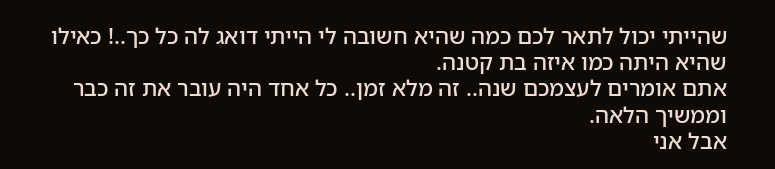שהייתי יכול לתאר לכם כמה שהיא חשובה לי הייתי דואג לה כל כך..! כאילו שהיא היתה כמו איזה בת קטנה.
אתם אומרים לעצמכם שנה.. זה מלא זמן.. כל אחד היה עובר את זה כבר וממשיך הלאה.
אבל אני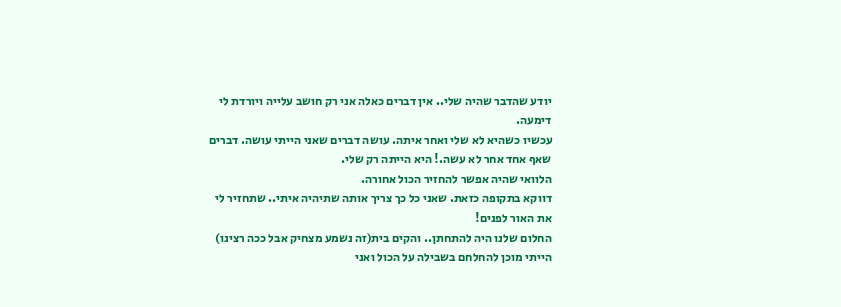יודע שהדבר שהיה שלי.. אין דברים כאלה אני רק חושב עלייה ויורדת לי דימעה.
עכשיו כשהיא לא שלי ואחר איתה. עושה דברים שאני הייתי עושה. דברים שאף אחד אחר לא עשה.! היא הייתה רק שלי.
הלוואי שהיה אפשר להחזיר הכול אחורה.
דווקא בתקופה כזאת. שאני כל כך צריך אותה שתיהיה איתי.. שתחזיר לי את האור לפנים!
החלום שלנו היה להתחתן.. והקים בית(זה נשמע מצחיק אבל ככה רצינו)
הייתי מוכן להחלחם בשבילה על הכול ואני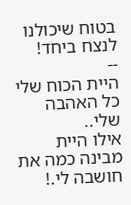בטוח שיכולנו לנצח ביחד!
--
היית הכוח שלי כל האהבה שלי..
אילו היית מבינה כמה את חושבה לי.!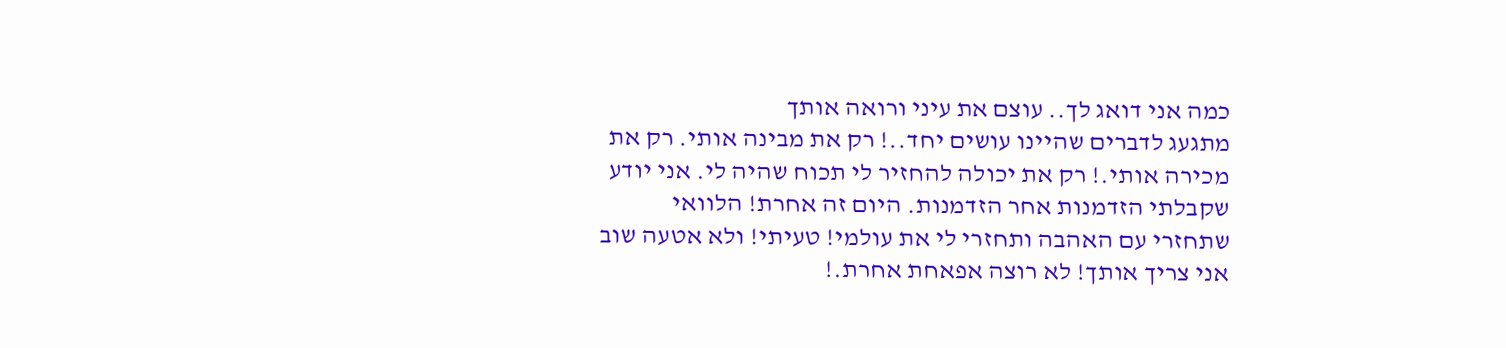כמה אני דואג לך.. עוצם את עיני ורואה אותך
מתגעג לדברים שהיינו עושים יחד..! רק את מבינה אותי. רק את מכירה אותי.! רק את יכולה להחזיר לי תכוח שהיה לי. אני יודע שקבלתי הזדמנות אחר הזדמנות. היום זה אחרת! הלוואי שתחזרי עם האהבה ותחזרי לי את עולמי! טעיתי! ולא אטעה שוב אני צריך אותך! לא רוצה אפאחת אחרת.!